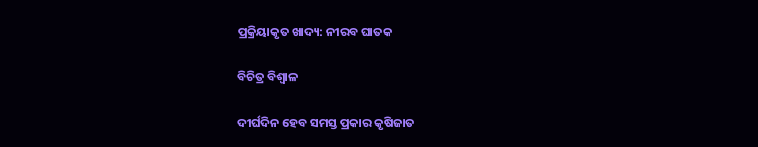ପ୍ରକ୍ରିୟାକୃତ ଖାଦ୍ୟ: ନୀରବ ଘାତକ

ବିଚିତ୍ର ବିଶ୍ୱାଳ

ଦୀର୍ଘଦିନ ହେବ ସମସ୍ତ ପ୍ରକାର କୃଷିଜାତ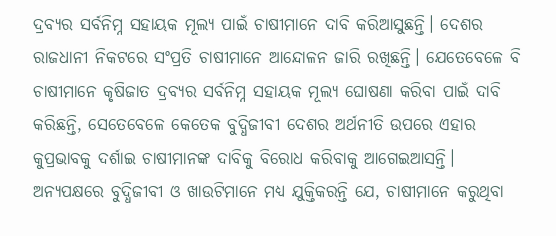ଦ୍ରବ୍ୟର ସର୍ବନିମ୍ନ ସହାୟକ ମୂଲ୍ୟ ପାଇଁ ଚାଷୀମାନେ ଦାବି କରିଆସୁଛନ୍ତି। ଦେଶର ରାଜଧାନୀ ନିକଟରେ ସଂପ୍ରତି ଚାଷୀମାନେ ଆନ୍ଦୋଳନ ଜାରି ରଖିଛନ୍ତି। ଯେତେବେଳେ ବି ଚାଷୀମାନେ କୃଷିଜାତ ଦ୍ରବ୍ୟର ସର୍ବନିମ୍ନ ସହାୟକ ମୂଲ୍ୟ ଘୋଷଣା କରିବା ପାଇଁ ଦାବି କରିଛନ୍ତି, ସେତେବେଳେ କେତେକ ବୁଦ୍ଧିଜୀବୀ ଦେଶର ଅର୍ଥନୀତି ଉପରେ ଏହାର କୁପ୍ରଭାବକୁ ଦର୍ଶାଇ ଚାଷୀମାନଙ୍କ ଦାବିକୁ ବିରୋଧ କରିବାକୁ ଆଗେଇଆସନ୍ତି। ଅନ୍ୟପକ୍ଷରେ ବୁଦ୍ଧିଜୀବୀ ଓ ଖାଉଟିମାନେ ମଧ୍ୟ ଯୁକ୍ତିକରନ୍ତି ଯେ, ଚାଷୀମାନେ କରୁଥିବା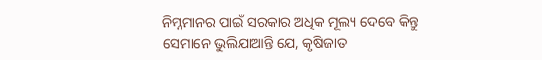ନିମ୍ନମାନର ପାଇଁ ସରକାର ଅଧିକ ମୂଲ୍ୟ ଦେବେ କିନ୍ତୁ ସେମାନେ ଭୁଲିଯାଆନ୍ତି ଯେ, କୃଷିଜାତ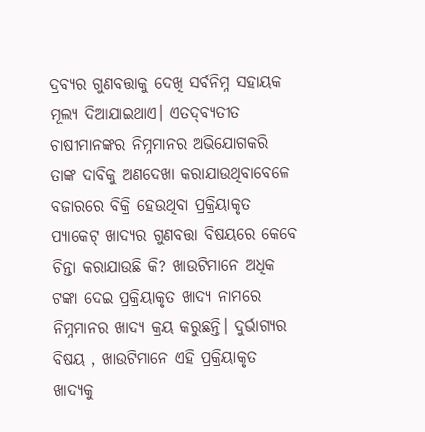ଦ୍ରବ୍ୟର ଗୁଣବତ୍ତାକୁ ଦେଖି ସର୍ବନିମ୍ନ ସହାୟକ ମୂଲ୍ୟ ଦିଆଯାଇଥାଏ। ଏତଦ୍‌ବ୍ୟତୀତ ଚାଷୀମାନଙ୍କର ନିମ୍ନମାନର ଅଭିଯୋଗକରି ତାଙ୍କ ଦାବିକୁ ଅଣଦେଖା କରାଯାଉଥିବାବେଳେ ବଜାରରେ ବିକ୍ରି ହେଉଥିବା ପ୍ରକ୍ରିୟାକୃତ ପ୍ୟାକେଟ୍‌ ଖାଦ୍ୟର ଗୁଣବତ୍ତା ବିଷୟରେ କେବେ ଚିନ୍ତା କରାଯାଉଛି କି? ଖାଉଟିମାନେ ଅଧିକ ଟଙ୍କା ଦେଇ ପ୍ରକ୍ରିୟାକୃତ ଖାଦ୍ୟ ନାମରେ ନିମ୍ନମାନର ଖାଦ୍ୟ କ୍ରୟ କରୁଛନ୍ତି। ଦୁର୍ଭାଗ୍ୟର ବିଷୟ , ଖାଉଟିମାନେ ଏହି ପ୍ରକ୍ରିୟାକୃତ ଖାଦ୍ୟକୁ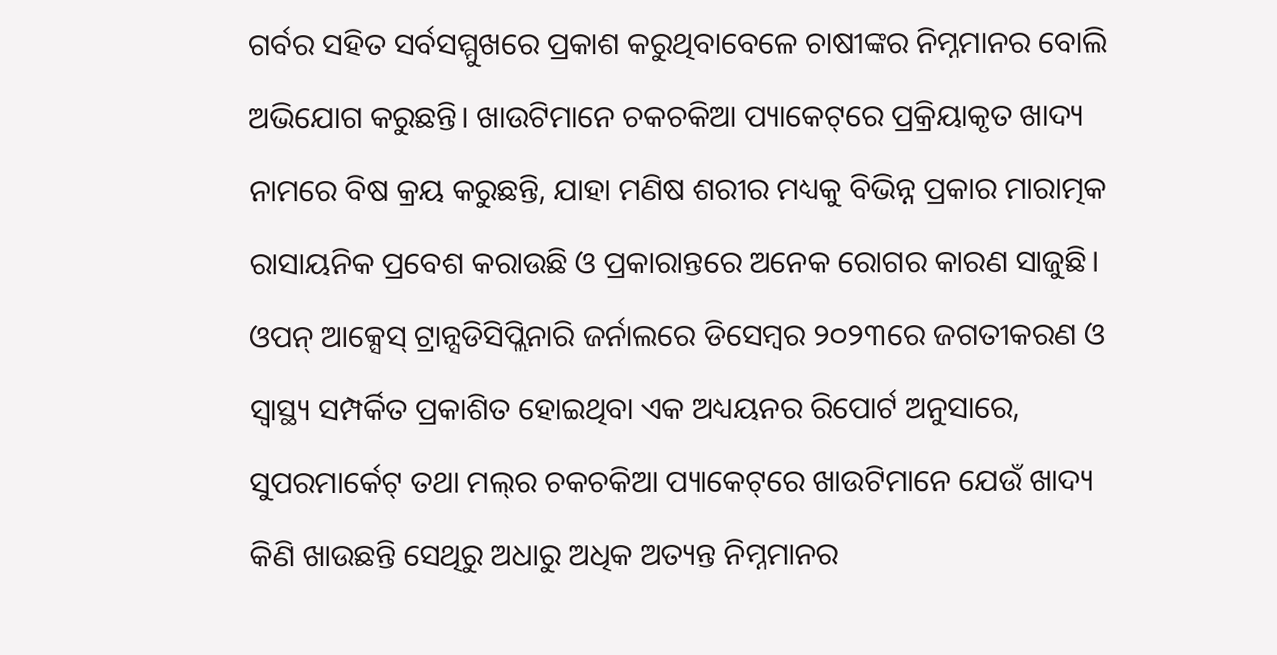ଗର୍ବର ସହିତ ସର୍ବସମ୍ମୁଖରେ ପ୍ରକାଶ କରୁଥିବାବେଳେ ଚାଷୀଙ୍କର ନିମ୍ନମାନର ବୋଲି ଅଭିଯୋଗ କରୁଛନ୍ତି। ଖାଉଟିମାନେ ଚକଚକିଆ ପ୍ୟାକେଟ୍‌ରେ ପ୍ରକ୍ରିୟାକୃତ ଖାଦ୍ୟ ନାମରେ ବିଷ କ୍ରୟ କରୁଛନ୍ତି, ଯାହା ମଣିଷ ଶରୀର ମଧ୍ୟକୁ ବିଭିନ୍ନ ପ୍ରକାର ମାରାତ୍ମକ ରାସାୟନିକ ପ୍ରବେଶ କରାଉଛି ଓ ପ୍ରକାରାନ୍ତରେ ଅନେକ ରୋଗର କାରଣ ସାଜୁଛି।
ଓପନ୍‌ ଆକ୍ସେସ୍‌ ଟ୍ରାନ୍ସଡିସିପ୍ଲିନାରି ଜର୍ନାଲରେ ଡିସେମ୍ବର ୨୦୨୩ରେ ଜଗତୀକରଣ ଓ ସ୍ବାସ୍ଥ୍ୟ ସମ୍ପର୍କିତ ପ୍ରକାଶିତ ହୋଇଥିବା ଏକ ଅଧ୍ୟୟନର ରିପୋର୍ଟ ଅନୁସାରେ, ସୁପରମାର୍କେଟ୍‌ ତଥା ମଲ୍‌ର ଚକଚକିଆ ପ୍ୟାକେଟ୍‌ରେ ଖାଉଟିମାନେ ଯେଉଁ ଖାଦ୍ୟ କିଣି ଖାଉଛନ୍ତି ସେଥିରୁ ଅଧାରୁ ଅଧିକ ଅତ୍ୟନ୍ତ ନିମ୍ନମାନର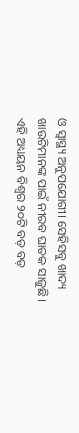ଓ ସ୍ବାସ୍ଥ୍ୟ ଅନୁପଯୋଗୀ। ସେହିସବୁ ଖାଦ୍ୟ ଖାଉଟିମାନଙ୍କ ପାଇଁ ନୀରବ ଘାତକ ସାଜୁଛି। ଏହି ଅଧ୍ୟୟନ ବିଶ୍ୱର ୨୦ଟି ବଡ଼ ବଡ଼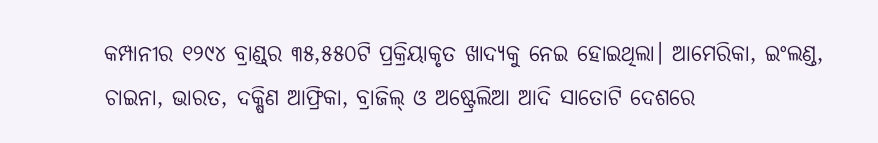କମ୍ପାନୀର ୧୨୯୪ ବ୍ରାଣ୍ଡ୍‌ର ୩୫,୫୫୦ଟି ପ୍ରକ୍ରିୟାକୃତ ଖାଦ୍ୟକୁ ନେଇ ହୋଇଥିଲା। ଆମେରିକା, ଇଂଲଣ୍ଡ, ଚାଇନା, ଭାରତ, ଦକ୍ଷିଣ ଆଫ୍ରିକା, ବ୍ରାଜିଲ୍‌ ଓ ଅଷ୍ଟ୍ରେଲିଆ ଆଦି ସାତୋଟି ଦେଶରେ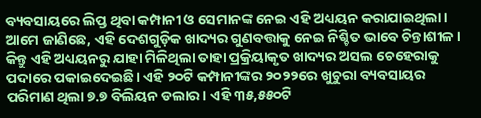ବ୍ୟବସାୟରେ ଲିପ୍ତ ଥିବା କମ୍ପାନୀ ଓ ସେମାନଙ୍କ ନେଇ ଏହି ଅଧ୍ୟୟନ କରାଯାଇଥିଲା। ଆମେ ଜାଣିଛେ, ଏହି ଦେଶଗୁଡ଼ିକ ଖାଦ୍ୟର ଗୁଣବତ୍ତାକୁ ନେଇ ନିଶ୍ଚିତ ଭାବେ ଚିନ୍ତାଶୀଳ। କିନ୍ତୁ ଏହି ଅଧ୍ୟୟନରୁ ଯାହା ମିଳିଥିଲା ତାହା ପ୍ରକ୍ରିୟାକୃତ ଖାଦ୍ୟର ଅସଲ ଚେହେରାକୁ ପଦାରେ ପକାଇଦେଇଛି। ଏହି ୨୦ଟି କମ୍ପାନୀଙ୍କର ୨୦୨୨ରେ ଖୁଚୁରା ବ୍ୟବସାୟର ପରିମାଣ ଥିଲା ୭.୭ ବିଲିୟନ ଡଲାର। ଏହି ୩୫,୫୫୦ଟି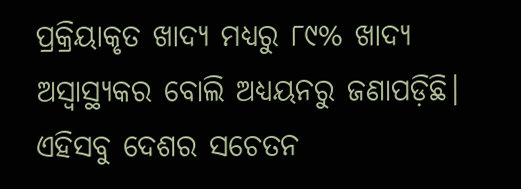ପ୍ରକ୍ରିୟାକୃତ ଖାଦ୍ୟ ମଧ୍ୟରୁ ୮୯% ଖାଦ୍ୟ ଅସ୍ବାସ୍ଥ୍ୟକର ବୋଲି ଅଧ୍ୟୟନରୁ ଜଣାପଡ଼ିଛି। ଏହିସବୁ ଦେଶର ସଚେତନ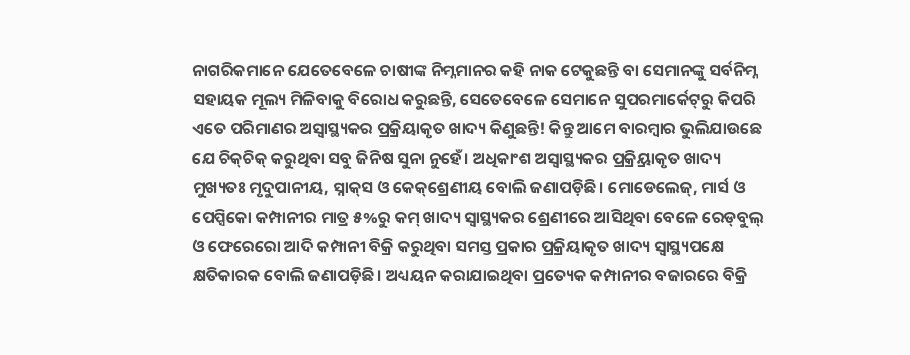ନାଗରିକମାନେ ଯେତେବେଳେ ଚାଷୀଙ୍କ ନିମ୍ନମାନର କହି ନାକ ଟେକୁଛନ୍ତି ବା ସେମାନଙ୍କୁ ସର୍ବନିମ୍ନ ସହାୟକ ମୂଲ୍ୟ ମିଳିବାକୁ ବିରୋଧ କରୁଛନ୍ତି, ସେତେବେଳେ ସେମାନେ ସୁପରମାର୍କେଟ୍‌ରୁ କିପରି ଏତେ ପରିମାଣର ଅସ୍ବାସ୍ଥ୍ୟକର ପ୍ରକ୍ରିୟାକୃତ ଖାଦ୍ୟ କିଣୁଛନ୍ତି! କିନ୍ତୁ ଆମେ ବାରମ୍ବାର ଭୁଲିଯାଉଛେ ଯେ ଚିକ୍‌ଚିକ୍‌ କରୁଥିବା ସବୁ ଜିନିଷ ସୁନା ନୁହେଁ। ଅଧିକାଂଶ ଅସ୍ବାସ୍ଥ୍ୟକର ପ୍ରକ୍ର୍ରିୟାକୃତ ଖାଦ୍ୟ ମୁଖ୍ୟତଃ ମୃଦୁପାନୀୟ, ସ୍ନାକ୍‌ସ ଓ କେକ୍‌ଶ୍ରେଣୀୟ ବୋଲି ଜଣାପଡ଼ିଛି। ମୋଡେଲେଜ୍‌, ମାର୍ସ ଓ ପେପ୍ସିକୋ କମ୍ପାନୀର ମାତ୍ର ୫%ରୁ କମ୍‌ ଖାଦ୍ୟ ସ୍ବାସ୍ଥ୍ୟକର ଶ୍ରେଣୀରେ ଆସିଥିବା ବେଳେ ରେଡ୍‌ବୁଲ୍‌ ଓ ଫେରେରୋ ଆଦି କମ୍ପାନୀ ବିକ୍ରି କରୁଥିବା ସମସ୍ତ ପ୍ରକାର ପ୍ରକ୍ରିୟାକୃତ ଖାଦ୍ୟ ସ୍ବାସ୍ଥ୍ୟପକ୍ଷେ କ୍ଷତିକାରକ ବୋଲି ଜଣାପଡ଼ିଛି। ଅଧ୍ୟୟନ କରାଯାଇଥିବା ପ୍ରତ୍ୟେକ କମ୍ପାନୀର ବଜାରରେ ବିକ୍ରି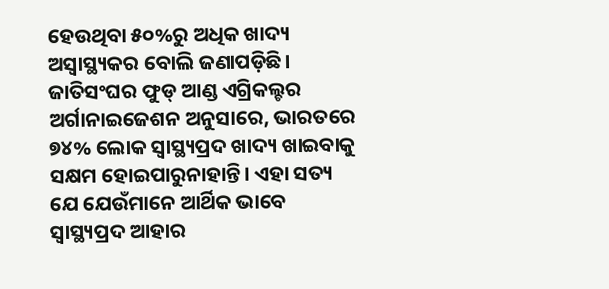ହେଉଥିବା ୫୦%ରୁ ଅଧିକ ଖାଦ୍ୟ ଅସ୍ବାସ୍ଥ୍ୟକର ବୋଲି ଜଣାପଡ଼ିଛି।
ଜାତିସଂଘର ଫୁଡ୍‌ ଆଣ୍ଡ ଏଗ୍ରିକଲ୍ଚର ଅର୍ଗାନାଇଜେଶନ ଅନୁସାରେ, ଭାରତରେ ୭୪% ଲୋକ ସ୍ବାସ୍ଥ୍ୟପ୍ରଦ ଖାଦ୍ୟ ଖାଇବାକୁ ସକ୍ଷମ ହୋଇପାରୁନାହାନ୍ତି। ଏହା ସତ୍ୟ ଯେ ଯେଉଁମାନେ ଆର୍ଥିକ ଭାବେ ସ୍ବାସ୍ଥ୍ୟପ୍ରଦ ଆହାର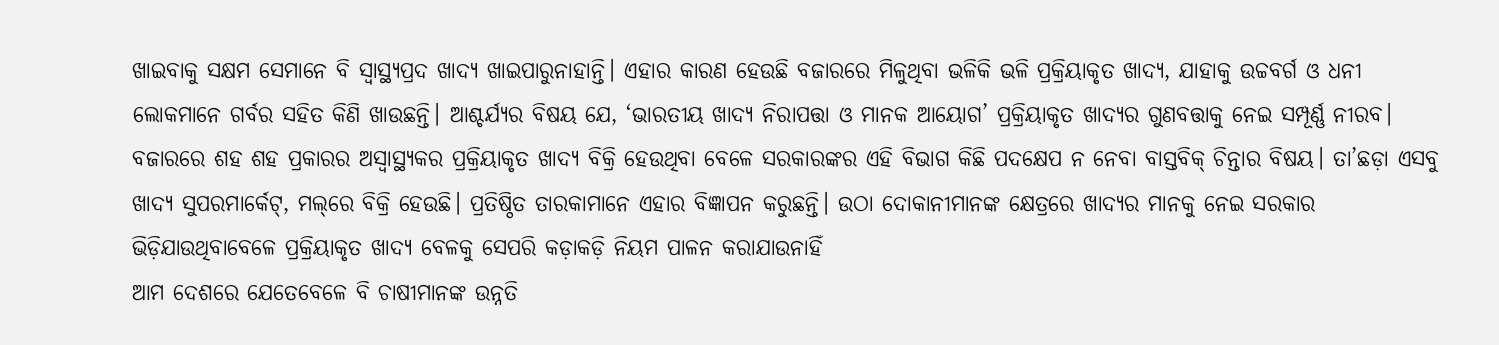ଖାଇବାକୁ ସକ୍ଷମ ସେମାନେ ବି ସ୍ବାସ୍ଥ୍ୟପ୍ରଦ ଖାଦ୍ୟ ଖାଇପାରୁନାହାନ୍ତି। ଏହାର କାରଣ ହେଉଛି ବଜାରରେ ମିଳୁଥିବା ଭଳିକି ଭଳି ପ୍ରକ୍ରିୟାକୃତ ଖାଦ୍ୟ, ଯାହାକୁ ଉଚ୍ଚବର୍ଗ ଓ ଧନୀ ଲୋକମାନେ ଗର୍ବର ସହିତ କିଣି ଖାଉଛନ୍ତି। ଆଶ୍ଚର୍ଯ୍ୟର ବିଷୟ ଯେ, ‘ଭାରତୀୟ ଖାଦ୍ୟ ନିରାପତ୍ତା ଓ ମାନକ ଆୟୋଗ’ ପ୍ରକ୍ରିୟାକୃତ ଖାଦ୍ୟର ଗୁଣବତ୍ତାକୁ ନେଇ ସମ୍ପୂର୍ଣ୍ଣ ନୀରବ। ବଜାରରେ ଶହ ଶହ ପ୍ରକାରର ଅସ୍ବାସ୍ଥ୍ୟକର ପ୍ରକ୍ରିୟାକୃତ ଖାଦ୍ୟ ବିକ୍ରି ହେଉଥିବା ବେଳେ ସରକାରଙ୍କର ଏହି ବିଭାଗ କିଛି ପଦକ୍ଷେପ ନ ନେବା ବାସ୍ତବିକ୍‌ ଚିନ୍ତାର ବିଷୟ। ତା’ଛଡ଼ା ଏସବୁ ଖାଦ୍ୟ ସୁପରମାର୍କେଟ୍‌, ମଲ୍‌ରେ ବିକ୍ରି ହେଉଛି। ପ୍ରତିଷ୍ଠିତ ତାରକାମାନେ ଏହାର ବିଜ୍ଞାପନ କରୁଛନ୍ତି। ଉଠା ଦୋକାନୀମାନଙ୍କ କ୍ଷେତ୍ରରେ ଖାଦ୍ୟର ମାନକୁ ନେଇ ସରକାର ଭିଡ଼ିଯାଉଥିବାବେଳେ ପ୍ରକ୍ରିୟାକୃତ ଖାଦ୍ୟ ବେଳକୁ ସେପରି କଡ଼ାକଡ଼ି ନିୟମ ପାଳନ କରାଯାଉନାହିଁ
ଆମ ଦେଶରେ ଯେତେବେଳେ ବି ଚାଷୀମାନଙ୍କ ଉନ୍ନତି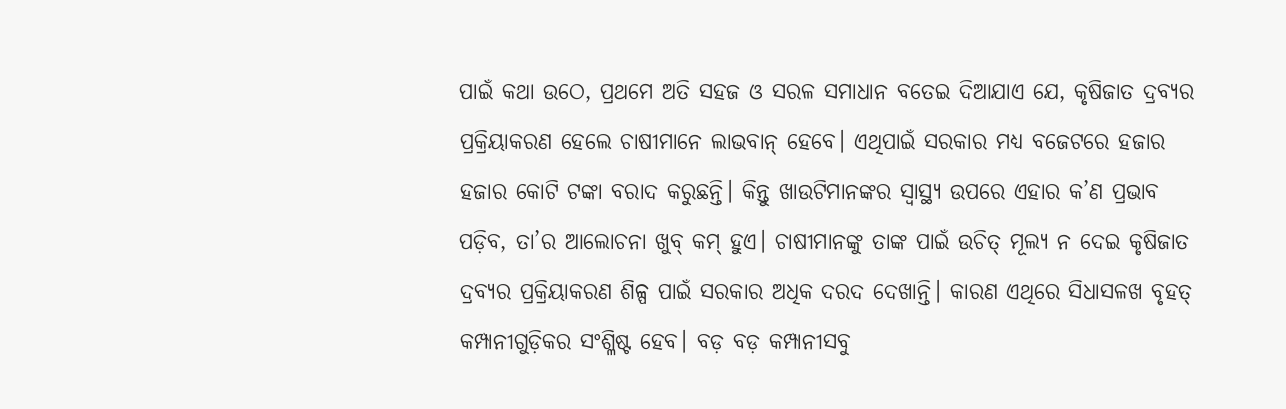ପାଇଁ କଥା ଉଠେ, ପ୍ରଥମେ ଅତି ସହଜ ଓ ସରଳ ସମାଧାନ ବତେଇ ଦିଆଯାଏ ଯେ, କୃଷିଜାତ ଦ୍ରବ୍ୟର ପ୍ରକ୍ରିୟାକରଣ ହେଲେ ଚାଷୀମାନେ ଲାଭବାନ୍‌ ହେବେ। ଏଥିପାଇଁ ସରକାର ମଧ୍ୟ ବଜେଟରେ ହଜାର ହଜାର କୋଟି ଟଙ୍କା ବରାଦ କରୁଛନ୍ତି। କିନ୍ତୁ ଖାଉଟିମାନଙ୍କର ସ୍ବାସ୍ଥ୍ୟ ଉପରେ ଏହାର କ’ଣ ପ୍ରଭାବ ପଡ଼ିବ, ତା’ର ଆଲୋଚନା ଖୁବ୍‌ କମ୍‌ ହୁଏ। ଚାଷୀମାନଙ୍କୁ ତାଙ୍କ ପାଇଁ ଉଚିତ୍‌ ମୂଲ୍ୟ ନ ଦେଇ କୃଷିଜାତ ଦ୍ରବ୍ୟର ପ୍ରକ୍ରିୟାକରଣ ଶିଳ୍ପ ପାଇଁ ସରକାର ଅଧିକ ଦରଦ ଦେଖାନ୍ତି। କାରଣ ଏଥିରେ ସିଧାସଳଖ ବୃହତ୍‌ କମ୍ପାନୀଗୁଡ଼ିକର ସଂଶ୍ଳିଷ୍ଟ ହେବ। ବଡ଼ ବଡ଼ କମ୍ପାନୀସବୁ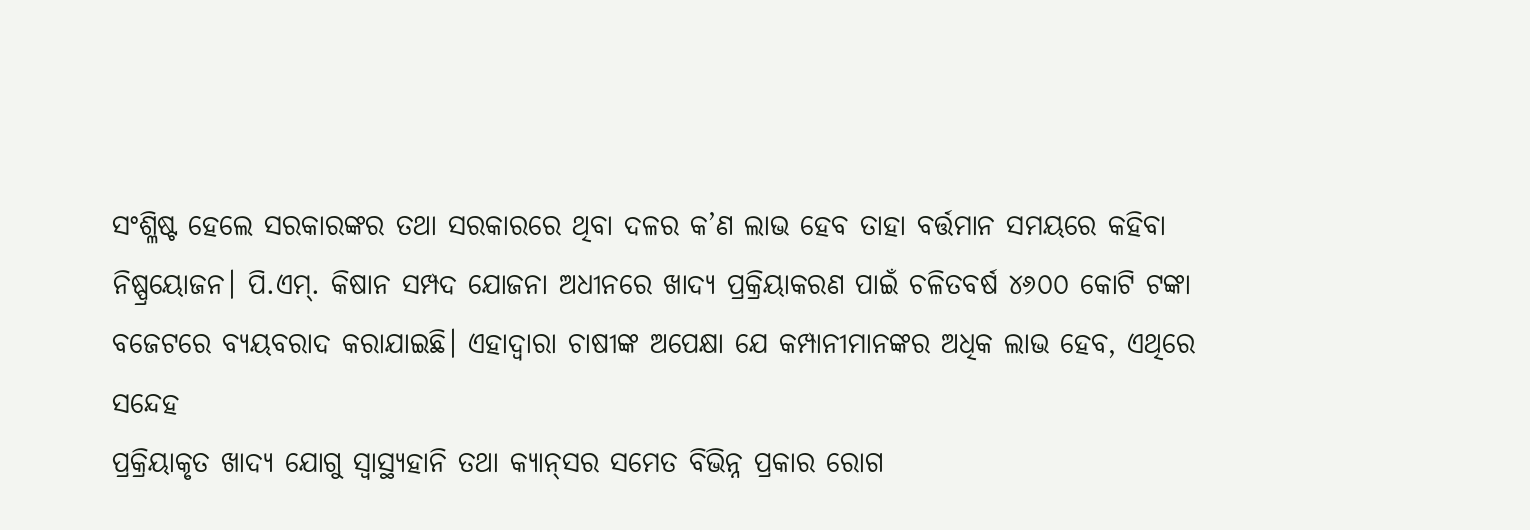ସଂଶ୍ଳିଷ୍ଟ ହେଲେ ସରକାରଙ୍କର ତଥା ସରକାରରେ ଥିବା ଦଳର କ’ଣ ଲାଭ ହେବ ତାହା ବର୍ତ୍ତମାନ ସମୟରେ କହିବା ନିଷ୍ପ୍ରୟୋଜନ। ପି.ଏମ୍‌. କିଷାନ ସମ୍ପଦ ଯୋଜନା ଅଧୀନରେ ଖାଦ୍ୟ ପ୍ରକ୍ରିୟାକରଣ ପାଇଁ ଚଳିତବର୍ଷ ୪୬୦୦ କୋଟି ଟଙ୍କା ବଜେଟରେ ବ୍ୟୟବରାଦ କରାଯାଇଛି। ଏହାଦ୍ୱାରା ଚାଷୀଙ୍କ ଅପେକ୍ଷା ଯେ କମ୍ପାନୀମାନଙ୍କର ଅଧିକ ଲାଭ ହେବ, ଏଥିରେ ସନ୍ଦେହ
ପ୍ରକ୍ରିୟାକୃତ ଖାଦ୍ୟ ଯୋଗୁ ସ୍ବାସ୍ଥ୍ୟହାନି ତଥା କ୍ୟାନ୍‌ସର ସମେତ ବିଭିନ୍ନ ପ୍ରକାର ରୋଗ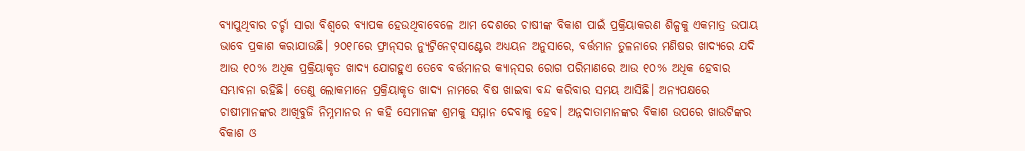ବ୍ୟାପୁଥିବାର ଚର୍ଚ୍ଚା ସାରା ବିଶ୍ୱରେ ବ୍ୟାପକ ହେଉଥିବାବେଳେ ଆମ ଦେଶରେ ଚାଷୀଙ୍କ ବିକାଶ ପାଇଁ ପ୍ରକ୍ରିୟାକରଣ ଶିଳ୍ପକୁ ଏକମାତ୍ର ଉପାୟ ଭାବେ ପ୍ରକାଶ କରାଯାଉଛି। ୨୦୧୮ରେ ଫ୍ରାନ୍‌ସର ନ୍ୟୁଟ୍ରିନେଟ୍‌ସାଣ୍ଟେର ଅଧ୍ୟୟନ ଅନୁସାରେ, ବର୍ତ୍ତମାନ ତୁଳନାରେ ମଣିଷର ଖାଦ୍ୟରେ ଯଦି ଆଉ ୧୦% ଅଧିକ ପ୍ରକ୍ରିୟାକୃତ ଖାଦ୍ୟ ଯୋଗହୁଏ ତେବେ ବର୍ତ୍ତମାନର କ୍ୟାନ୍‌ସର ରୋଗ ପରିମାଣରେ ଆଉ ୧୦% ଅଧିକ ହେବାର ସମ୍ଭାବନା ରହିଛି। ତେଣୁ ଲୋକମାନେ ପ୍ରକ୍ରିୟାକୃତ ଖାଦ୍ୟ ନାମରେ ବିଷ ଖାଇବା ବନ୍ଦ କରିବାର ସମୟ ଆସିଛି। ଅନ୍ୟପକ୍ଷରେ ଚାଷୀମାନଙ୍କର ଆଖିବୁଜି ନିମ୍ନମାନର ନ କହି ସେମାନଙ୍କ ଶ୍ରମକୁ ସମ୍ମାନ ଦେବାକୁ ହେବ। ଅନ୍ନଦାତାମାନଙ୍କର ବିକାଶ ଉପରେ ଖାଉଟିଙ୍କର ବିକାଶ ଓ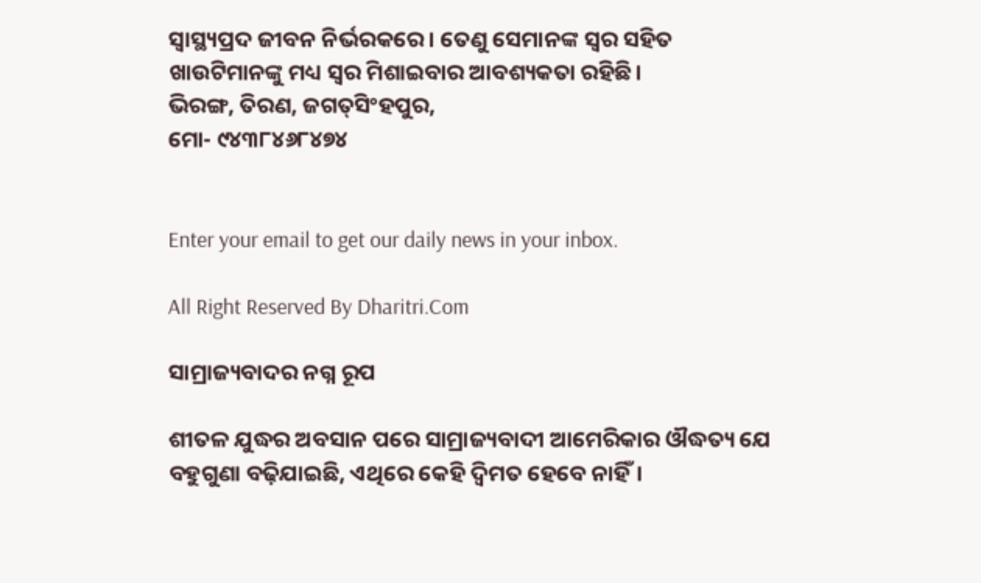ସ୍ବାସ୍ଥ୍ୟପ୍ରଦ ଜୀବନ ନିର୍ଭରକରେ। ତେଣୁ ସେମାନଙ୍କ ସ୍ବର ସହିତ ଖାଉଟିମାନଙ୍କୁ ମଧ୍ୟ ସ୍ବର ମିଶାଇବାର ଆବଶ୍ୟକତା ରହିଛି।
ଭିରଙ୍ଗ, ତିରଣ, ଜଗତ୍‌ସିଂହପୁର,
ମୋ- ୯୪୩୮୪୬୮୪୭୪


Enter your email to get our daily news in your inbox.

All Right Reserved By Dharitri.Com

ସାମ୍ରାଜ୍ୟବାଦର ନଗ୍ନ ରୂପ

ଶୀତଳ ଯୁଦ୍ଧର ଅବସାନ ପରେ ସାମ୍ରାଜ୍ୟବାଦୀ ଆମେରିକାର ଔଦ୍ଧତ୍ୟ ଯେ ବହୁଗୁଣା ବଢ଼ିଯାଇଛି, ଏଥିରେ କେହି ଦ୍ୱିମତ ହେବେ ନାହିଁ।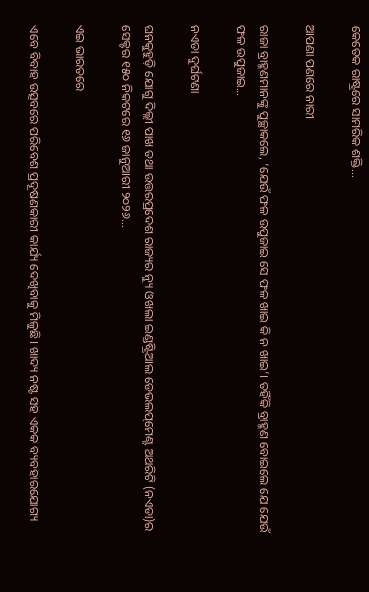କେତେକ ରାଷ୍ଟ୍ରରେ ସାମରିକ ଶକ୍ତି...

ଆପଣା ପଣରେ ନାରୀ

ରାଜା ବ୍ରାହ୍ମଣମାନଙ୍କୁ ପୁଚ୍ଛାକଲେ, ‘ଯେଉଁ ଫଳ ଉପୁଜାଇ ସେ ଫଳ ଖାଇ କି ନ ଖାଇ’। ତହିଁକି ବ୍ରାହ୍ମଣ ବୋଇଲେ ଯେ ଯେଉଁ ଫଳ ଉପୁଜାଇ...

ନଏଡା ଦୁର୍ଘଟଣା

ଘନକୁହୁଡ଼ି ଯୋଗୁ ଦିଲ୍ଲୀ ପାଖ ତଥା ଉତ୍ତରପ୍ରଦେଶ ରାଜ୍ୟର ନ୍ୟୁ ଓଖଲା ଇଣ୍ଡଷ୍ଟ୍ରିଆଲ ଡେଭଲପ୍‌ମେଣ୍ଟ ଅଥରିଟି (ନଏଡା)ର ସେକ୍ଟର ୧୫୦ ନିକଟରେ ୧୬ ଜାନୁଆରୀ ୨୦୨୬...

ଏଇ ଭାରତରେ

ଏବେ ବିବାହ ଉତ୍ସବରେ ପରିବେଶ ପ୍ରଦୂଷଣକାରୀ କାର୍ଯ୍ୟ ଦେଖିବାକୁ ମିଳୁଛି। ଖାଦ୍ୟ ନଷ୍ଟ ସହ ଏକକ ବ୍ୟବହାରଯୋଗ୍ୟ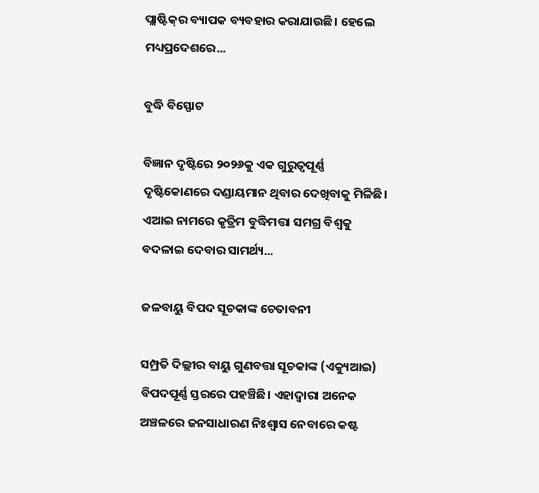ପ୍ଲାଷ୍ଟିକ୍‌ର ବ୍ୟାପକ ବ୍ୟବହାର କରାଯାଉଛି। ହେଲେ ମଧ୍ୟପ୍ରଦେଶରେ...

ବୁଦ୍ଧି ବିସ୍ଫୋଟ

ବିଜ୍ଞାନ ଦୃଷ୍ଟିରେ ୨୦୨୬କୁ ଏକ ଗୁରୁତ୍ୱପୂର୍ଣ୍ଣ ଦୃଷ୍ଟିକୋଣରେ ଦଣ୍ଡାୟମାନ ଥିବାର ଦେଖିବାକୁ ମିଳିଛି। ଏଆଇ ନାମରେ କୃତ୍ରିମ ବୁଦ୍ଧିମତ୍ତା ସମଗ୍ର ବିଶ୍ୱକୁ ବଦଳାଇ ଦେବାର ସାମର୍ଥ୍ୟ...

ଜଳବାୟୁ ବିପଦ ସୂଚକାଙ୍କ ଚେତାବନୀ

ସମ୍ପ୍ରତି ଦିଲ୍ଲୀର ବାୟୁ ଗୁଣବତ୍ତା ସୂଚକାଙ୍କ (ଏକ୍ୟୁଆଇ) ବିପଦପୂର୍ଣ୍ଣ ସ୍ତରରେ ପହଞ୍ଚିଛି। ଏହାଦ୍ବାରା ଅନେକ ଅଞ୍ଚଳରେ ଜନସାଧାରଣ ନିଃଶ୍ବାସ ନେବାରେ କଷ୍ଟ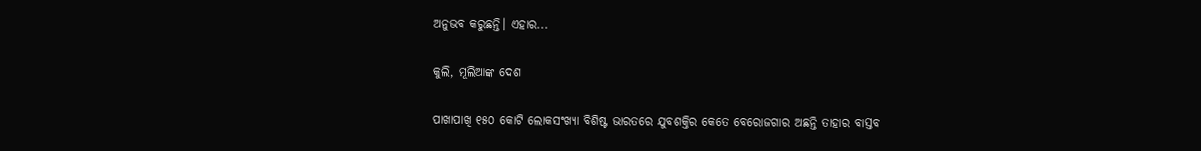ଅନୁଭବ କରୁଛନ୍ତି। ଏହାର...

କୁଲି, ମୂଲିଆଙ୍କ ଦେଶ

ପାଖାପାଖି ୧୫୦ କୋଟି ଲୋକସଂଖ୍ୟା ବିଶିଷ୍ଟ ଭାରତରେ ଯୁବଶକ୍ତିର କେତେ ବେରୋଜଗାର ଅଛନ୍ତି ତାହାର ବାସ୍ତବ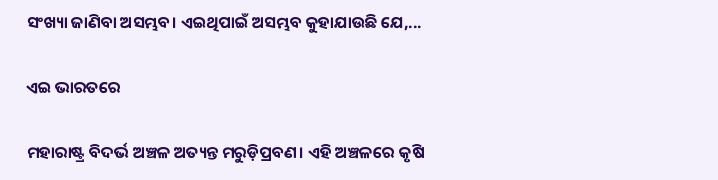ସଂଖ୍ୟା ଜାଣିବା ଅସମ୍ଭବ। ଏଇଥିପାଇଁ ଅସମ୍ଭବ କୁହାଯାଉଛି ଯେ,...

ଏଇ ଭାରତରେ

ମହାରାଷ୍ଟ୍ର ବିଦର୍ଭ ଅଞ୍ଚଳ ଅତ୍ୟନ୍ତ ମରୁଡ଼ିପ୍ରବଣ। ଏହି ଅଞ୍ଚଳରେ କୃଷି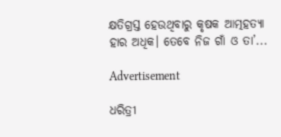କ୍ଷତିଗ୍ରସ୍ତ ହେଉଥିବାରୁ କୃଷକ ଆତ୍ମହତ୍ୟା ହାର ଅଧିକ। ତେବେ ନିଜ ଗାଁ ଓ ତା’...

Advertisement

ଧରିତ୍ରୀ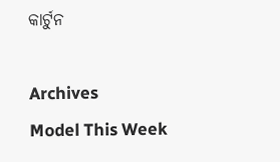କାର୍ଟୁନ

Archives
Model This Week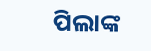ପିଲାଙ୍କ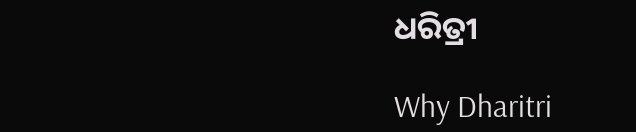ଧରିତ୍ରୀ

Why Dharitri